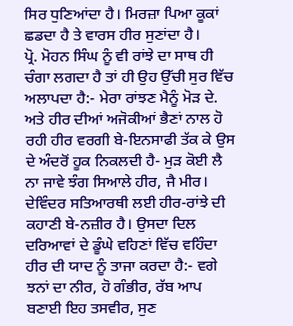ਸਿਰ ਧੁਣਿਆਂਦਾ ਹੈ। ਮਿਰਜ਼ਾ ਪਿਆ ਕੂਕਾਂ ਛਡਦਾ ਹੈ ਤੇ ਵਾਰਸ ਹੀਰ ਸੁਣਾਂਦਾ ਹੈ।
ਪ੍ਰੋ. ਮੋਹਨ ਸਿੰਘ ਨੂੰ ਵੀ ਰਾਂਝੇ ਦਾ ਸਾਥ ਹੀ ਚੰਗਾ ਲਗਦਾ ਹੈ ਤਾਂ ਹੀ ਉਹ ਉੱਚੀ ਸੁਰ ਵਿੱਚ ਅਲਾਪਦਾ ਹੈ:- ਮੇਰਾ ਰਾਂਝਣ ਮੈਨੂੰ ਮੋੜ ਦੇ. ਅਤੇ ਹੀਰ ਦੀਆਂ ਅਜੋਕੀਆਂ ਭੈਣਾਂ ਨਾਲ ਹੋ ਰਹੀ ਹੀਰ ਵਰਗੀ ਬੇ-ਇਨਸਾਫੀ ਤੱਕ ਕੇ ਉਸ ਦੇ ਅੰਦਰੋਂ ਹੂਕ ਨਿਕਲਦੀ ਹੈ- ਮੁੜ ਕੋਈ ਲੈ ਨਾ ਜਾਵੇ ਝੰਗ ਸਿਆਲੇ ਹੀਰ, ਜੈ ਮੀਰ। ਦੇਵਿੰਦਰ ਸਤਿਆਰਥੀ ਲਈ ਹੀਰ-ਰਾਂਝੇ ਦੀ ਕਹਾਣੀ ਬੇ-ਨਜ਼ੀਰ ਹੈ। ਉਸਦਾ ਦਿਲ ਦਰਿਆਵਾਂ ਦੇ ਡੂੰਘੇ ਵਹਿਣਾਂ ਵਿੱਚ ਵਹਿੰਦਾ ਹੀਰ ਦੀ ਯਾਦ ਨੂੰ ਤਾਜਾ ਕਰਦਾ ਹੈ:- ਵਗੇ ਝਨਾਂ ਦਾ ਨੀਰ, ਹੋ ਗੰਭੀਰ, ਰੱਬ ਆਪ ਬਣਾਈ ਇਹ ਤਸਵੀਰ, ਸੁਣ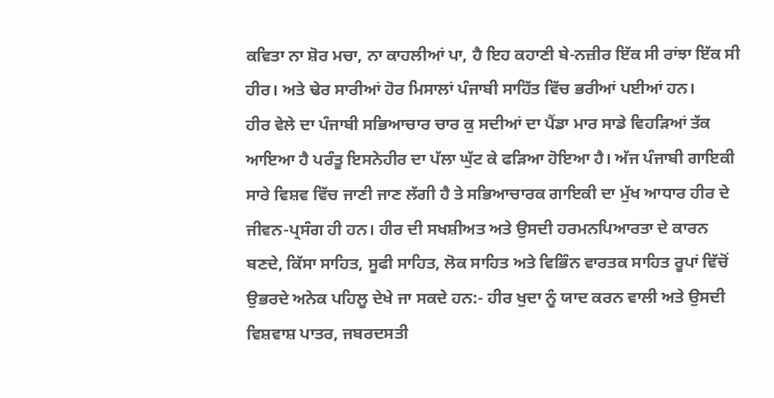ਕਵਿਤਾ ਨਾ ਸ਼ੋਰ ਮਚਾ, ਨਾ ਕਾਹਲੀਆਂ ਪਾ, ਹੈ ਇਹ ਕਹਾਣੀ ਬੇ-ਨਜ਼ੀਰ ਇੱਕ ਸੀ ਰਾਂਝਾ ਇੱਕ ਸੀ ਹੀਰ। ਅਤੇ ਢੇਰ ਸਾਰੀਆਂ ਹੋਰ ਮਿਸਾਲਾਂ ਪੰਜਾਬੀ ਸਾਹਿੱਤ ਵਿੱਚ ਭਰੀਆਂ ਪਈਆਂ ਹਨ।
ਹੀਰ ਵੇਲੇ ਦਾ ਪੰਜਾਬੀ ਸਭਿਆਚਾਰ ਚਾਰ ਕੁ ਸਦੀਆਂ ਦਾ ਪੈਂਡਾ ਮਾਰ ਸਾਡੇ ਵਿਹੜਿਆਂ ਤੱਕ ਆਇਆ ਹੈ ਪਰੰਤੂ ਇਸਨੇਹੀਰ ਦਾ ਪੱਲਾ ਘੁੱਟ ਕੇ ਫੜਿਆ ਹੋਇਆ ਹੈ। ਅੱਜ ਪੰਜਾਬੀ ਗਾਇਕੀ ਸਾਰੇ ਵਿਸ਼ਵ ਵਿੱਚ ਜਾਣੀ ਜਾਣ ਲੱਗੀ ਹੈ ਤੇ ਸਭਿਆਚਾਰਕ ਗਾਇਕੀ ਦਾ ਮੁੱਖ ਆਧਾਰ ਹੀਰ ਦੇ ਜੀਵਨ-ਪ੍ਰਸੰਗ ਹੀ ਹਨ। ਹੀਰ ਦੀ ਸਖਸ਼ੀਅਤ ਅਤੇ ਉਸਦੀ ਹਰਮਨਪਿਆਰਤਾ ਦੇ ਕਾਰਨ ਬਣਦੇ, ਕਿੱਸਾ ਸਾਹਿਤ, ਸੂਫੀ ਸਾਹਿਤ, ਲੋਕ ਸਾਹਿਤ ਅਤੇ ਵਿਭਿੰਨ ਵਾਰਤਕ ਸਾਹਿਤ ਰੂਪਾਂ ਵਿੱਚੋਂ ਉਭਰਦੇ ਅਨੇਕ ਪਹਿਲੂ ਦੇਖੇ ਜਾ ਸਕਦੇ ਹਨ:- ਹੀਰ ਖੁਦਾ ਨੂੰ ਯਾਦ ਕਰਨ ਵਾਲੀ ਅਤੇ ਉਸਦੀ ਵਿਸ਼ਵਾਸ਼ ਪਾਤਰ, ਜਬਰਦਸਤੀ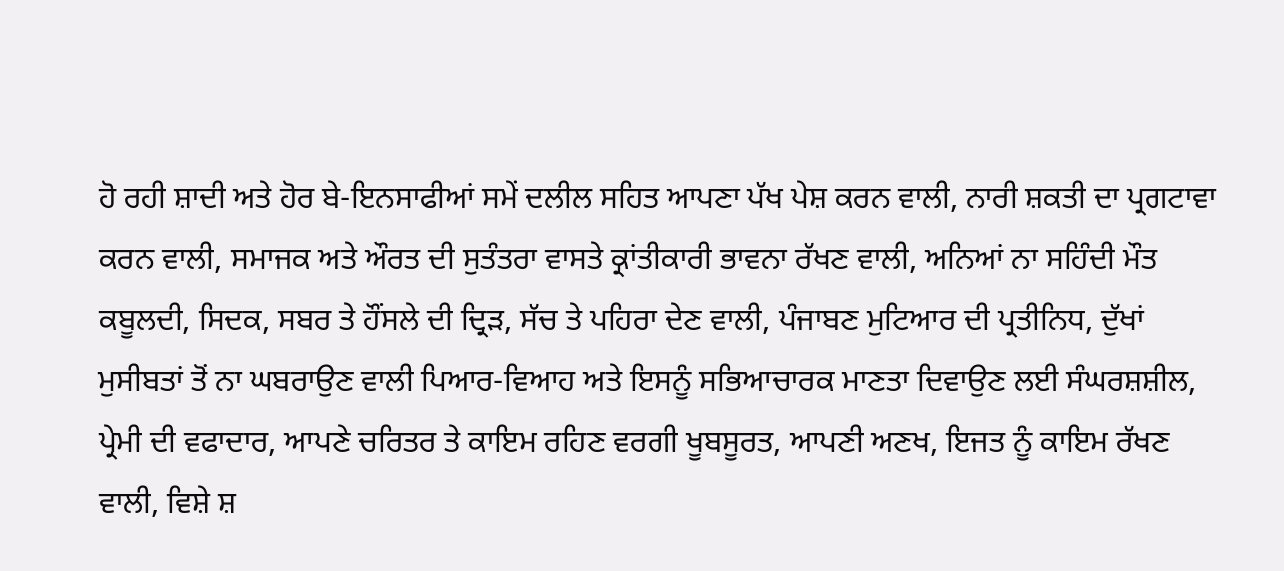ਹੋ ਰਹੀ ਸ਼ਾਦੀ ਅਤੇ ਹੋਰ ਬੇ-ਇਨਸਾਫੀਆਂ ਸਮੇਂ ਦਲੀਲ ਸਹਿਤ ਆਪਣਾ ਪੱਖ ਪੇਸ਼ ਕਰਨ ਵਾਲੀ, ਨਾਰੀ ਸ਼ਕਤੀ ਦਾ ਪ੍ਰਗਟਾਵਾ ਕਰਨ ਵਾਲੀ, ਸਮਾਜਕ ਅਤੇ ਔਰਤ ਦੀ ਸੁਤੰਤਰਾ ਵਾਸਤੇ ਕ੍ਰਾਂਤੀਕਾਰੀ ਭਾਵਨਾ ਰੱਖਣ ਵਾਲੀ, ਅਨਿਆਂ ਨਾ ਸਹਿੰਦੀ ਮੌਤ ਕਬੂਲਦੀ, ਸਿਦਕ, ਸਬਰ ਤੇ ਹੌਂਸਲੇ ਦੀ ਦ੍ਰਿੜ, ਸੱਚ ਤੇ ਪਹਿਰਾ ਦੇਣ ਵਾਲੀ, ਪੰਜਾਬਣ ਮੁਟਿਆਰ ਦੀ ਪ੍ਰਤੀਨਿਧ, ਦੁੱਖਾਂ ਮੁਸੀਬਤਾਂ ਤੋਂ ਨਾ ਘਬਰਾਉਣ ਵਾਲੀ ਪਿਆਰ-ਵਿਆਹ ਅਤੇ ਇਸਨੂੰ ਸਭਿਆਚਾਰਕ ਮਾਣਤਾ ਦਿਵਾਉਣ ਲਈ ਸੰਘਰਸ਼ਸ਼ੀਲ, ਪ੍ਰੇਮੀ ਦੀ ਵਫਾਦਾਰ, ਆਪਣੇ ਚਰਿਤਰ ਤੇ ਕਾਇਮ ਰਹਿਣ ਵਰਗੀ ਖੂਬਸੂਰਤ, ਆਪਣੀ ਅਣਖ, ਇਜਤ ਨੂੰ ਕਾਇਮ ਰੱਖਣ ਵਾਲੀ, ਵਿਸ਼ੇ ਸ਼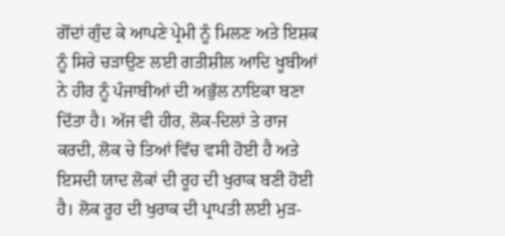ਗੋਂਦਾਂ ਗੁੰਦ ਕੇ ਆਪਣੇ ਪ੍ਰੇਮੀ ਨੂੰ ਮਿਲਣ ਅਤੇ ਇਸ਼ਕ ਨੂੰ ਸਿਰੇ ਚੜਾਉਣ ਲਈ ਗਤੀਸ਼ੀਲ ਆਦਿ ਖੂਬੀਆਂ ਨੇ ਹੀਰ ਨੂੰ ਪੰਜਾਬੀਆਂ ਦੀ ਅਭੁੱਲ ਨਾਇਕਾ ਬਣਾ ਦਿੱਤਾ ਹੈ। ਅੱਜ ਵੀ ਹੀਰ, ਲੋਕ-ਦਿਲਾਂ ਤੇ ਰਾਜ ਕਰਦੀ, ਲੋਕ ਚੇ ਤਿਆਂ ਵਿੱਚ ਵਸੀ ਹੋਈ ਹੈ ਅਤੇ ਇਸਦੀ ਯਾਦ ਲੋਕਾਂ ਦੀ ਰੂਹ ਦੀ ਖੁਰਾਕ ਬਣੀ ਹੋਈ ਹੈ। ਲੋਕ ਰੂਹ ਦੀ ਖੁਰਾਕ ਦੀ ਪ੍ਰਾਪਤੀ ਲਈ ਮੁੜ-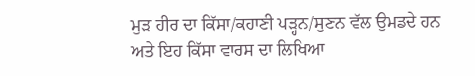ਮੁੜ ਹੀਰ ਦਾ ਕਿੱਸਾ/ਕਹਾਣੀ ਪੜ੍ਹਨ/ਸੁਣਨ ਵੱਲ ਉਮਡਦੇ ਹਨ ਅਤੇ ਇਹ ਕਿੱਸਾ ਵਾਰਸ ਦਾ ਲਿਖਿਆ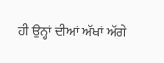ਹੀ ਉਨ੍ਹਾਂ ਦੀਆਂ ਅੱਖਾਂ ਅੱਗੇ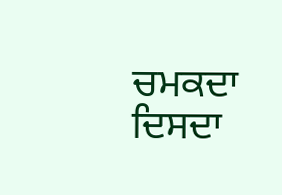ਚਮਕਦਾ ਦਿਸਦਾ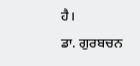ਹੈ।
ਡਾ. ਗੁਰਬਚਨ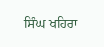ਸਿੰਘ ਖਹਿਰਾ